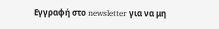Εγγραφή στο newsletter για να μη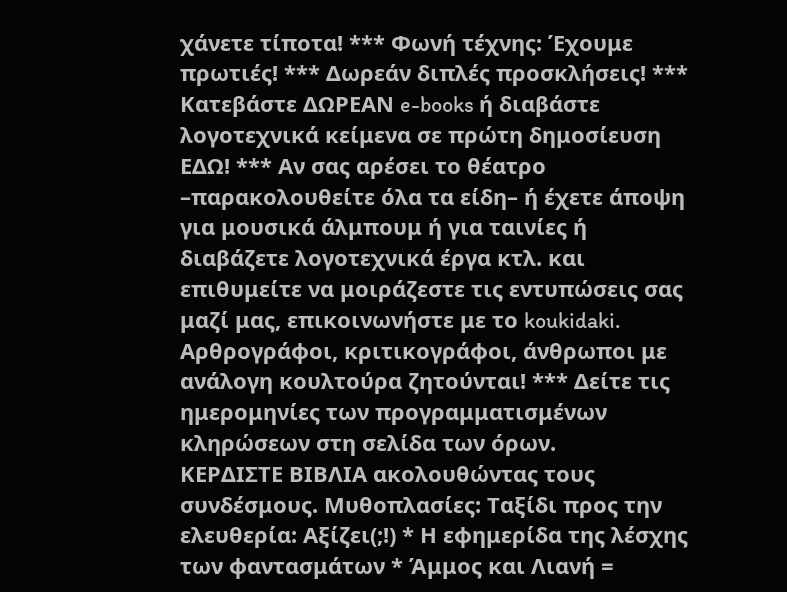χάνετε τίποτα! *** Φωνή τέχνης: Έχουμε πρωτιές! *** Δωρεάν διπλές προσκλήσεις! *** Κατεβάστε ΔΩΡΕΑΝ e-books ή διαβάστε λογοτεχνικά κείμενα σε πρώτη δημοσίευση ΕΔΩ! *** Αν σας αρέσει το θέατρο –παρακολουθείτε όλα τα είδη– ή έχετε άποψη για μουσικά άλμπουμ ή για ταινίες ή διαβάζετε λογοτεχνικά έργα κτλ. και επιθυμείτε να μοιράζεστε τις εντυπώσεις σας μαζί μας, επικοινωνήστε με το koukidaki. Αρθρογράφοι, κριτικογράφοι, άνθρωποι με ανάλογη κουλτούρα ζητούνται! *** Δείτε τις ημερομηνίες των προγραμματισμένων κληρώσεων στη σελίδα των όρων.
ΚΕΡΔΙΣΤΕ ΒΙΒΛΙΑ ακολουθώντας τους συνδέσμους. Μυθοπλασίες: Ταξίδι προς την ελευθερία: Αξίζει(;!) * Η εφημερίδα της λέσχης των φαντασμάτων * Άμμος και Λιανή =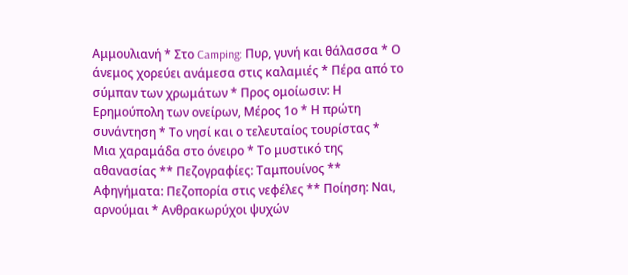Αμμουλιανή * Στο Camping: Πυρ, γυνή και θάλασσα * Ο άνεμος χορεύει ανάμεσα στις καλαμιές * Πέρα από το σύμπαν των χρωμάτων * Προς ομοίωσιν: Η Ερημούπολη των ονείρων, Μέρος 1ο * Η πρώτη συνάντηση * Το νησί και ο τελευταίος τουρίστας * Μια χαραμάδα στο όνειρο * Το μυστικό της αθανασίας ** Πεζογραφίες: Ταμπουίνος ** Αφηγήματα: Πεζοπορία στις νεφέλες ** Ποίηση: Ναι, αρνούμαι * Ανθρακωρύχοι ψυχών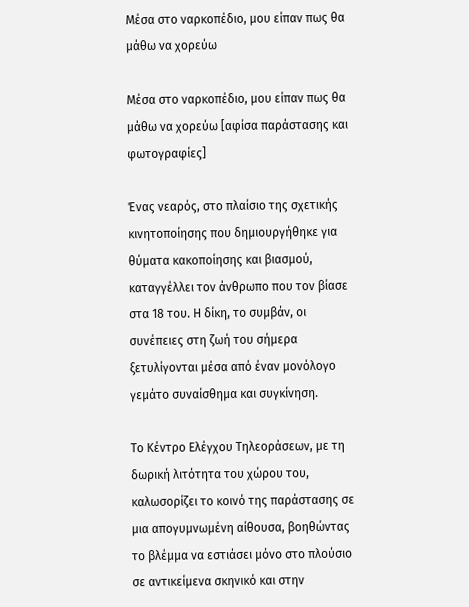Μέσα στο ναρκοπέδιο, μου είπαν πως θα μάθω να χορεύω

Μέσα στο ναρκοπέδιο, μου είπαν πως θα μάθω να χορεύω [αφίσα παράστασης και φωτογραφίες]

Ένας νεαρός, στο πλαίσιο της σχετικής κινητοποίησης που δημιουργήθηκε για θύματα κακοποίησης και βιασμού, καταγγέλλει τον άνθρωπο που τον βίασε στα 18 του. Η δίκη, το συμβάν, οι συνέπειες στη ζωή του σήμερα ξετυλίγονται μέσα από έναν μονόλογο γεμάτο συναίσθημα και συγκίνηση.

Το Κέντρο Ελέγχου Τηλεοράσεων, με τη δωρική λιτότητα του χώρου του, καλωσορίζει το κοινό της παράστασης σε μια απογυμνωμένη αίθουσα, βοηθώντας το βλέμμα να εστιάσει μόνο στο πλούσιο σε αντικείμενα σκηνικό και στην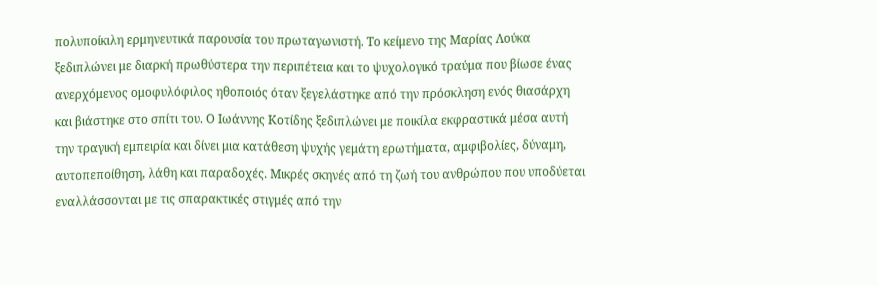πολυποίκιλη ερμηνευτικά παρουσία του πρωταγωνιστή. Το κείμενο της Μαρίας Λούκα ξεδιπλώνει με διαρκή πρωθύστερα την περιπέτεια και το ψυχολογικό τραύμα που βίωσε ένας ανερχόμενος ομοφυλόφιλος ηθοποιός όταν ξεγελάστηκε από την πρόσκληση ενός θιασάρχη και βιάστηκε στο σπίτι του. Ο Ιωάννης Κοτίδης ξεδιπλώνει με ποικίλα εκφραστικά μέσα αυτή την τραγική εμπειρία και δίνει μια κατάθεση ψυχής γεμάτη ερωτήματα, αμφιβολίες, δύναμη, αυτοπεποίθηση, λάθη και παραδοχές. Μικρές σκηνές από τη ζωή του ανθρώπου που υποδύεται εναλλάσσονται με τις σπαρακτικές στιγμές από την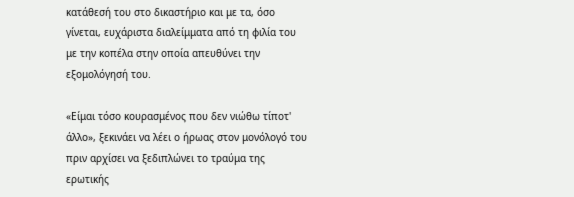κατάθεσή του στο δικαστήριο και με τα, όσο γίνεται, ευχάριστα διαλείμματα από τη φιλία του με την κοπέλα στην οποία απευθύνει την εξομολόγησή του.

«Είμαι τόσο κουρασμένος που δεν νιώθω τίποτ' άλλο», ξεκινάει να λέει ο ήρωας στον μονόλογό του πριν αρχίσει να ξεδιπλώνει το τραύμα της ερωτικής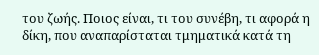του ζωής. Ποιος είναι, τι του συνέβη, τι αφορά η δίκη, που αναπαρίσταται τμηματικά κατά τη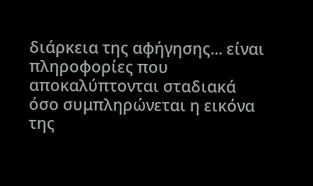διάρκεια της αφήγησης... είναι πληροφορίες που αποκαλύπτονται σταδιακά όσο συμπληρώνεται η εικόνα της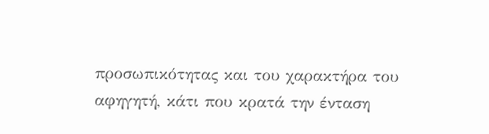προσωπικότητας και του χαρακτήρα του αφηγητή, κάτι που κρατά την ένταση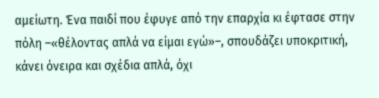αμείωτη. Ένα παιδί που έφυγε από την επαρχία κι έφτασε στην πόλη –«θέλοντας απλά να είμαι εγώ»–, σπουδάζει υποκριτική, κάνει όνειρα και σχέδια απλά, όχι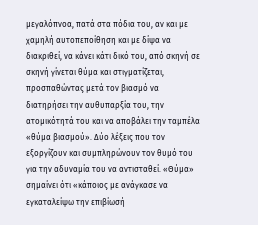μεγαλόπνοα, πατά στα πόδια του, αν και με χαμηλή αυτοπεποίθηση και με δίψα να διακριθεί, να κάνει κάτι δικό του, από σκηνή σε σκηνή γίνεται θύμα και στιγματίζεται, προσπαθώντας μετά τον βιασμό να διατηρήσει την αυθυπαρξία του, την ατομικότητά του και να αποβάλει την ταμπέλα «θύμα βιασμού». Δύο λέξεις που τον εξοργίζουν και συμπληρώνουν τον θυμό του για την αδυναμία του να αντισταθεί. «Θύμα» σημαίνει ότι «κάποιος με ανάγκασε να εγκαταλείψω την επιβίωσή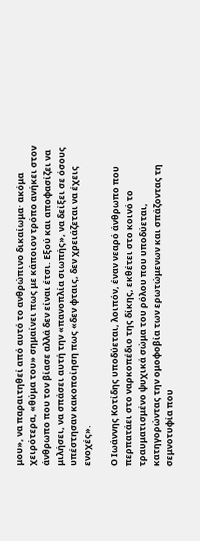μου», να παραιτηθεί από αυτό το ανθρώπινο δικαίωμα· ακόμα χειρότερα, «θύμα του» σημαίνει πως με κάποιον τρόπο ανήκει στον άνθρωπο που τον βίασε αλλά δεν είναι έτσι. Εξού και αποφασίζει να μιλήσει, να σπάσει αυτή την «πανοπλία σιωπής», να δείξει σε όσους υπέστησαν κακοποίηση πως «δεν φταις, δεν χρειάζεται να έχεις ενοχές».

Ο Ιωάννης Κοτίδης υποδύεται, λοιπόν, έναν νεαρό άνθρωπο που περπατάει στο ναρκοπέδιο της δίκης, εκθέτει στο κοινό το τραυματισμένο ψυχικά σώμα του ρόλου που υποδύεται, κατηγορώντας την ομοφοβία των ερωτώμενων και σπάζοντας τη σεμνοτυφία που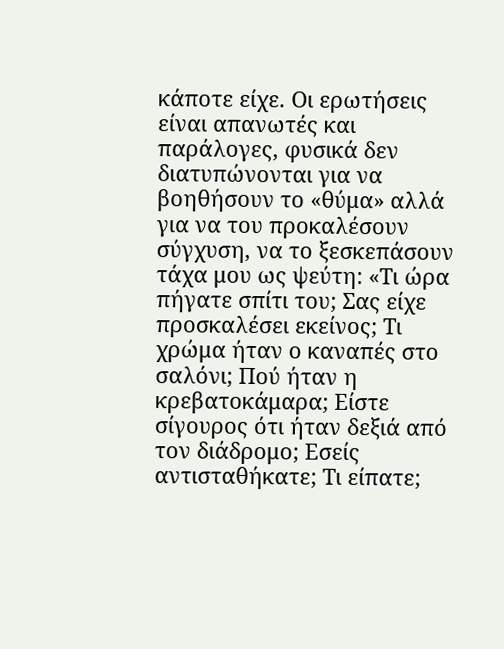κάποτε είχε. Οι ερωτήσεις είναι απανωτές και παράλογες, φυσικά δεν διατυπώνονται για να βοηθήσουν το «θύμα» αλλά για να του προκαλέσουν σύγχυση, να το ξεσκεπάσουν τάχα μου ως ψεύτη: «Τι ώρα πήγατε σπίτι του; Σας είχε προσκαλέσει εκείνος; Τι χρώμα ήταν ο καναπές στο σαλόνι; Πού ήταν η κρεβατοκάμαρα; Είστε σίγουρος ότι ήταν δεξιά από τον διάδρομο; Εσείς αντισταθήκατε; Τι είπατε;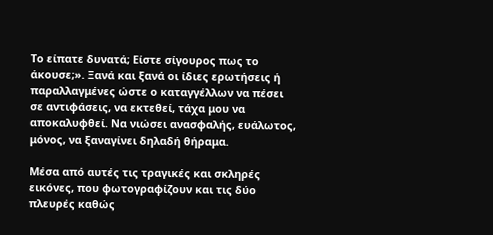Το είπατε δυνατά; Είστε σίγουρος πως το άκουσε;». Ξανά και ξανά οι ίδιες ερωτήσεις ή παραλλαγμένες ώστε ο καταγγέλλων να πέσει σε αντιφάσεις, να εκτεθεί, τάχα μου να αποκαλυφθεί. Να νιώσει ανασφαλής, ευάλωτος, μόνος, να ξαναγίνει δηλαδή θήραμα.

Μέσα από αυτές τις τραγικές και σκληρές εικόνες, που φωτογραφίζουν και τις δύο πλευρές καθώς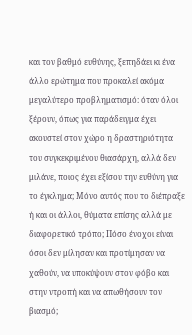και τον βαθμό ευθύνης, ξεπηδάει κι ένα άλλο ερώτημα που προκαλεί ακόμα μεγαλύτερο προβληματισμό: όταν όλοι ξέρουν, όπως για παράδειγμα έχει ακουστεί στον χώρο η δραστηριότητα του συγκεκριμένου θιασάρχη, αλλά δεν μιλάνε, ποιος έχει εξίσου την ευθύνη για το έγκλημα; Μόνο αυτός που το διέπραξε ή και οι άλλοι, θύματα επίσης αλλά με διαφορετικό τρόπο; Πόσο ένοχοι είναι όσοι δεν μίλησαν και προτίμησαν να χαθούν, να υποκύψουν στον φόβο και στην ντροπή και να απωθήσουν τον βιασμό;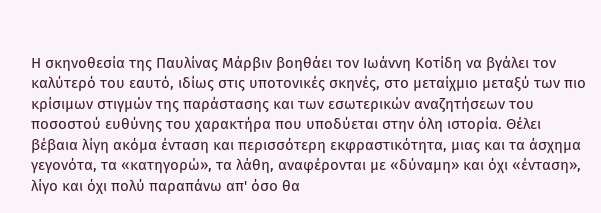Η σκηνοθεσία της Παυλίνας Μάρβιν βοηθάει τον Ιωάννη Κοτίδη να βγάλει τον καλύτερό του εαυτό, ιδίως στις υποτονικές σκηνές, στο μεταίχμιο μεταξύ των πιο κρίσιμων στιγμών της παράστασης και των εσωτερικών αναζητήσεων του ποσοστού ευθύνης του χαρακτήρα που υποδύεται στην όλη ιστορία. Θέλει βέβαια λίγη ακόμα ένταση και περισσότερη εκφραστικότητα, μιας και τα άσχημα γεγονότα, τα «κατηγορώ», τα λάθη, αναφέρονται με «δύναμη» και όχι «ένταση», λίγο και όχι πολύ παραπάνω απ' όσο θα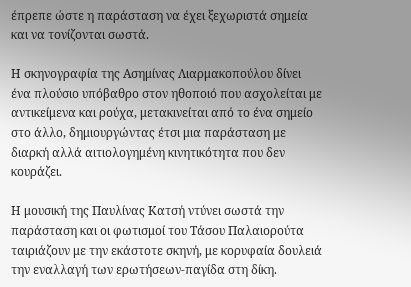έπρεπε ώστε η παράσταση να έχει ξεχωριστά σημεία και να τονίζονται σωστά.

Η σκηνογραφία της Ασημίνας Λιαρμακοπούλου δίνει ένα πλούσιο υπόβαθρο στον ηθοποιό που ασχολείται με αντικείμενα και ρούχα, μετακινείται από το ένα σημείο στο άλλο, δημιουργώντας έτσι μια παράσταση με διαρκή αλλά αιτιολογημένη κινητικότητα που δεν κουράζει.

Η μουσική της Παυλίνας Κατσή ντύνει σωστά την παράσταση και οι φωτισμοί του Τάσου Παλαιορούτα ταιριάζουν με την εκάστοτε σκηνή, με κορυφαία δουλειά την εναλλαγή των ερωτήσεων-παγίδα στη δίκη.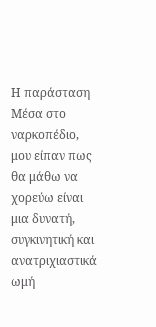Η παράσταση Μέσα στο ναρκοπέδιο, μου είπαν πως θα μάθω να χορεύω είναι μια δυνατή, συγκινητική και ανατριχιαστικά ωμή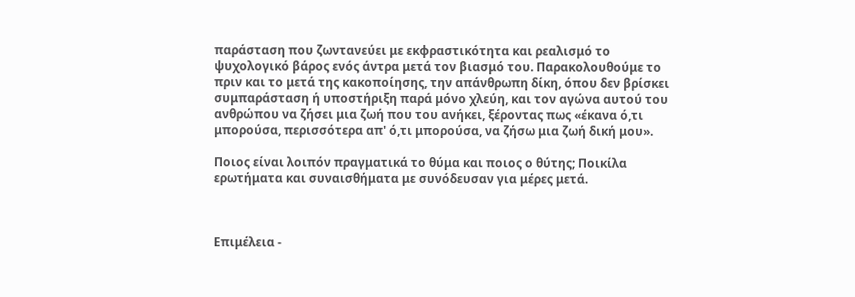παράσταση που ζωντανεύει με εκφραστικότητα και ρεαλισμό το ψυχολογικό βάρος ενός άντρα μετά τον βιασμό του. Παρακολουθούμε το πριν και το μετά της κακοποίησης, την απάνθρωπη δίκη, όπου δεν βρίσκει συμπαράσταση ή υποστήριξη παρά μόνο χλεύη, και τον αγώνα αυτού του ανθρώπου να ζήσει μια ζωή που του ανήκει, ξέροντας πως «έκανα ό,τι μπορούσα, περισσότερα απ' ό,τι μπορούσα, να ζήσω μια ζωή δική μου».

Ποιος είναι λοιπόν πραγματικά το θύμα και ποιος ο θύτης; Ποικίλα ερωτήματα και συναισθήματα με συνόδευσαν για μέρες μετά.



Επιμέλεια -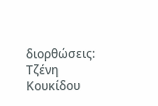διορθώσεις: Τζένη Κουκίδου